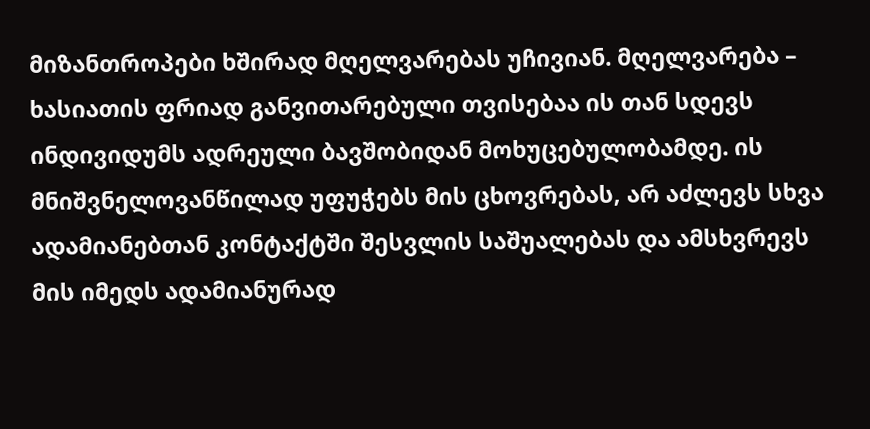მიზანთროპები ხშირად მღელვარებას უჩივიან. მღელვარება – ხასიათის ფრიად განვითარებული თვისებაა ის თან სდევს ინდივიდუმს ადრეული ბავშობიდან მოხუცებულობამდე. ის მნიშვნელოვანწილად უფუჭებს მის ცხოვრებას, არ აძლევს სხვა ადამიანებთან კონტაქტში შესვლის საშუალებას და ამსხვრევს მის იმედს ადამიანურად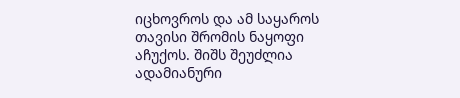იცხოვროს და ამ საყაროს თავისი შრომის ნაყოფი აჩუქოს. შიშს შეუძლია ადამიანური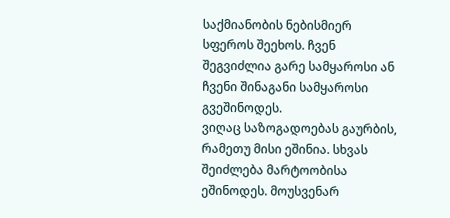საქმიანობის ნებისმიერ სფეროს შეეხოს. ჩვენ შეგვიძლია გარე სამყაროსი ან ჩვენი შინაგანი სამყაროსი გვეშინოდეს.
ვიღაც საზოგადოებას გაურბის, რამეთუ მისი ეშინია. სხვას შეიძლება მარტოობისა ეშინოდეს. მოუსვენარ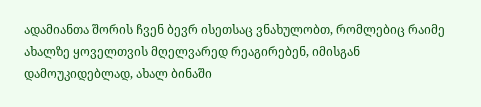ადამიანთა შორის ჩვენ ბევრ ისეთსაც ვნახულობთ, რომლებიც რაიმე ახალზე ყოველთვის მღელვარედ რეაგირებენ, იმისგან დამოუკიდებლად, ახალ ბინაში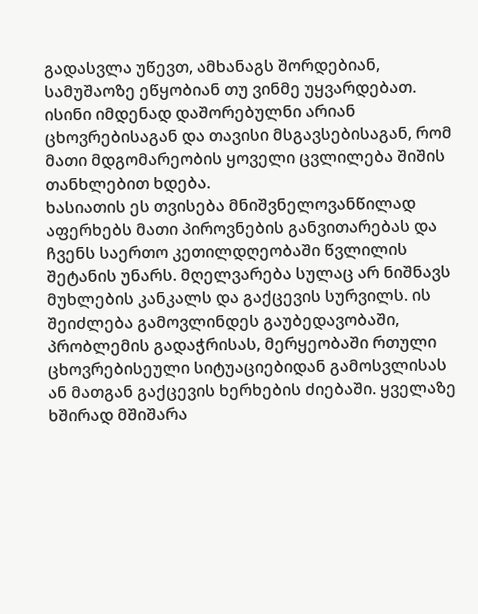გადასვლა უწევთ, ამხანაგს შორდებიან, სამუშაოზე ეწყობიან თუ ვინმე უყვარდებათ. ისინი იმდენად დაშორებულნი არიან ცხოვრებისაგან და თავისი მსგავსებისაგან, რომ მათი მდგომარეობის ყოველი ცვლილება შიშის თანხლებით ხდება.
ხასიათის ეს თვისება მნიშვნელოვანწილად აფერხებს მათი პიროვნების განვითარებას და ჩვენს საერთო კეთილდღეობაში წვლილის შეტანის უნარს. მღელვარება სულაც არ ნიშნავს მუხლების კანკალს და გაქცევის სურვილს. ის შეიძლება გამოვლინდეს გაუბედავობაში, პრობლემის გადაჭრისას, მერყეობაში რთული ცხოვრებისეული სიტუაციებიდან გამოსვლისას ან მათგან გაქცევის ხერხების ძიებაში. ყველაზე ხშირად მშიშარა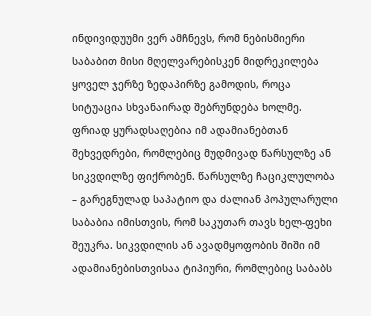ინდივიდუუმი ვერ ამჩნევს, რომ ნებისმიერი საბაბით მისი მღელვარებისკენ მიდრეკილება ყოველ ჯერზე ზედაპირზე გამოდის, როცა სიტუაცია სხვანაირად შებრუნდება ხოლმე.
ფრიად ყურადსაღებია იმ ადამიანებთან შეხვედრები, რომლებიც მუდმივად წარსულზე ან სიკვდილზე ფიქრობენ. წარსულზე ჩაციკლულობა – გარეგნულად საპატიო და ძალიან პოპულარული საბაბია იმისთვის, რომ საკუთარ თავს ხელ-ფეხი შეუკრა. სიკვდილის ან ავადმყოფობის შიში იმ ადამიანებისთვისაა ტიპიური, რომლებიც საბაბს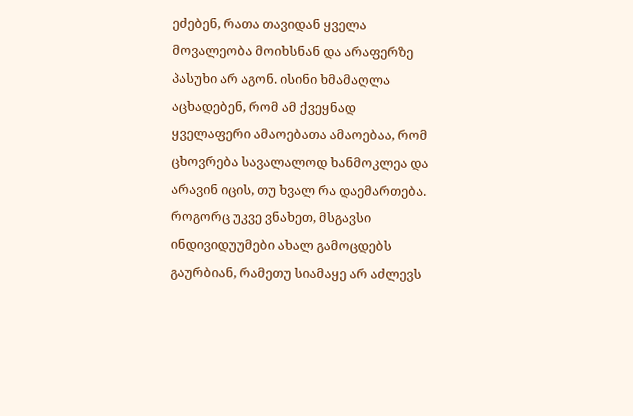ეძებენ, რათა თავიდან ყველა მოვალეობა მოიხსნან და არაფერზე პასუხი არ აგონ. ისინი ხმამაღლა აცხადებენ, რომ ამ ქვეყნად ყველაფერი ამაოებათა ამაოებაა, რომ ცხოვრება სავალალოდ ხანმოკლეა და არავინ იცის, თუ ხვალ რა დაემართება. როგორც უკვე ვნახეთ, მსგავსი ინდივიდუუმები ახალ გამოცდებს გაურბიან, რამეთუ სიამაყე არ აძლევს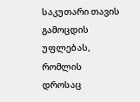საკუთარი თავის გამოცდის უფლებას, რომლის დროსაც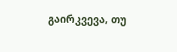გაირკვევა, თუ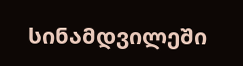სინამდვილეში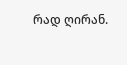რად ღირან.